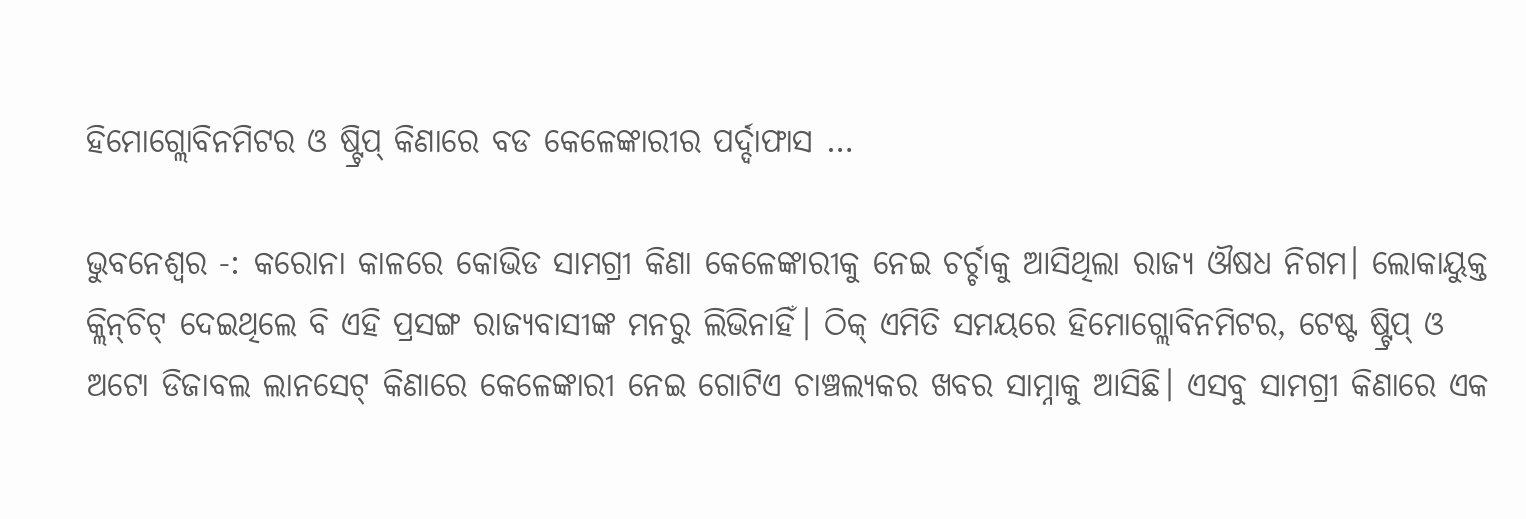ହିମୋଗ୍ଲୋବିନମିଟର ଓ ଷ୍ଟ୍ରିପ୍ କିଣାରେ ବଡ କେଳେଙ୍କାରୀର ପର୍ଦ୍ଦାଫାସ …

ଭୁବନେଶ୍ବର -: କରୋନା କାଳରେ କୋଭିଡ ସାମଗ୍ରୀ କିଣା କେଳେଙ୍କାରୀକୁ ନେଇ ଚର୍ଚ୍ଚାକୁ ଆସିଥିଲା ରାଜ୍ୟ ଔଷଧ ନିଗମ। ଲୋକାୟୁକ୍ତ କ୍ଲିନ୍‌ଚିଟ୍ ଦେଇଥିଲେ ବି ଏହି ପ୍ରସଙ୍ଗ ରାଜ୍ୟବାସୀଙ୍କ ମନରୁ ଲିଭିନାହିଁ। ଠିକ୍ ଏମିତି ସମୟରେ ହିମୋଗ୍ଲୋବିନମିଟର, ଟେଷ୍ଟ ଷ୍ଟ୍ରିପ୍ ଓ ଅଟୋ ଡିଜାବଲ ଲାନସେଟ୍‌ କିଣାରେ କେଳେଙ୍କାରୀ ନେଇ ଗୋଟିଏ ଚାଞ୍ଚଲ୍ୟକର ଖବର ସାମ୍ନାକୁ ଆସିଛି। ଏସବୁ ସାମଗ୍ରୀ କିଣାରେ ଏକ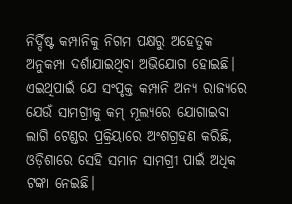ନିର୍ଦ୍ଦିଷ୍ଟ କମ୍ପାନିକୁ ନିଗମ ପକ୍ଷରୁ ଅହେତୁକ ଅନୁକମ୍ପା ଦର୍ଶାଯାଇଥିବା ଅଭିଯୋଗ ହୋଇଛି। ଏଇଥିପାଇଁ ଯେ ସଂପୃକ୍ତ କମ୍ପାନି ଅନ୍ୟ ରାଜ୍ୟରେ ଯେଉଁ ସାମଗ୍ରୀକୁ କମ୍ ମୂଲ୍ୟରେ ଯୋଗାଇବା ଲାଗି ଟେଣ୍ଡର ପ୍ରକ୍ରିୟାରେ ଅଂଶଗ୍ରହଣ କରିଛି, ଓଡ଼ିଶାରେ ସେହି ସମାନ ସାମଗ୍ରୀ ପାଇଁ ଅଧିକ ଟଙ୍କା ନେଇଛି।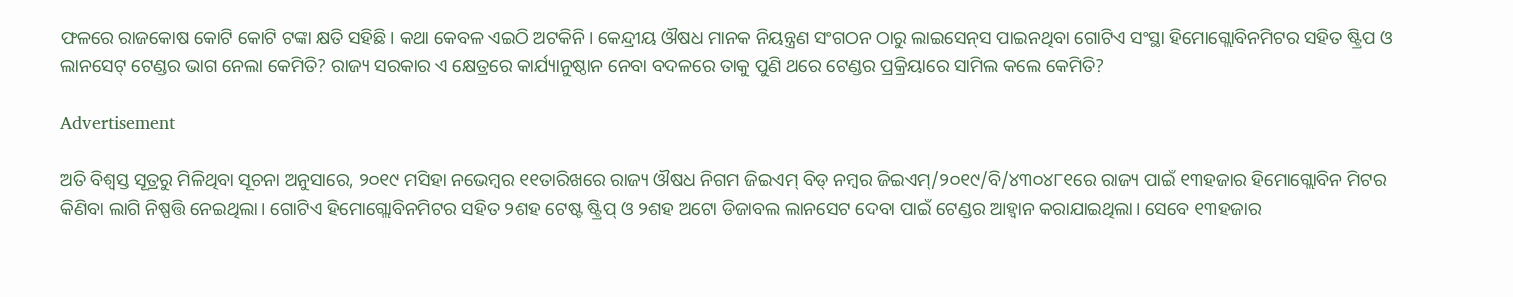ଫଳରେ ରାଜକୋଷ କୋଟି କୋଟି ଟଙ୍କା କ୍ଷତି ସହିଛି। କଥା କେବଳ ଏଇଠି ଅଟକିନି। କେନ୍ଦ୍ରୀୟ ଔଷଧ ମାନକ ନିୟନ୍ତ୍ରଣ ସଂଗଠନ ଠାରୁ ଲାଇସେନ୍‌ସ ପାଇନଥିବା ଗୋଟିଏ ସଂସ୍ଥା ହିମୋଗ୍ଲୋବିନମିଟର ସହିତ ଷ୍ଟ୍ରିପ ଓ ଲାନସେଟ୍ ଟେଣ୍ଡର ଭାଗ ନେଲା କେମିତି? ରାଜ୍ୟ ସରକାର ଏ କ୍ଷେତ୍ରରେ କାର୍ଯ୍ୟାନୁଷ୍ଠାନ ନେବା ବଦଳରେ ତାକୁ ପୁଣି ଥରେ ଟେଣ୍ଡର ପ୍ରକ୍ରିୟାରେ ସାମିଲ କଲେ କେମିତି?

Advertisement

ଅତି ବିଶ୍ବସ୍ତ ସୂତ୍ରରୁ ମିଳିଥିବା ସୂଚନା ଅନୁସାରେ, ୨୦୧୯ ମସିହା ନଭେମ୍ବର ୧୧ତାରିଖରେ ରାଜ୍ୟ ଔଷଧ ନିଗମ ଜିଇଏମ୍ ବିଡ୍‌ ନମ୍ବର ଜିଇଏମ୍/୨୦୧୯/ବି/୪୩୦୪୮୧ରେ ରାଜ୍ୟ ପାଇଁ ୧୩ହଜାର ହିମୋଗ୍ଲୋବିନ ମିଟର କିଣିବା ଲାଗି ନିଷ୍ପତ୍ତି ନେଇଥିଲା। ଗୋଟିଏ ହିମୋଗ୍ଲୋବିନମିଟର ସହିତ ୨ଶହ ଟେଷ୍ଟ ଷ୍ଟ୍ରିପ୍ ଓ ୨ଶହ ଅଟୋ ଡିଜାବଲ ଲାନସେଟ ଦେବା ପାଇଁ ଟେଣ୍ଡର ଆହ୍ବାନ କରାଯାଇଥିଲା। ସେବେ ୧୩ହଜାର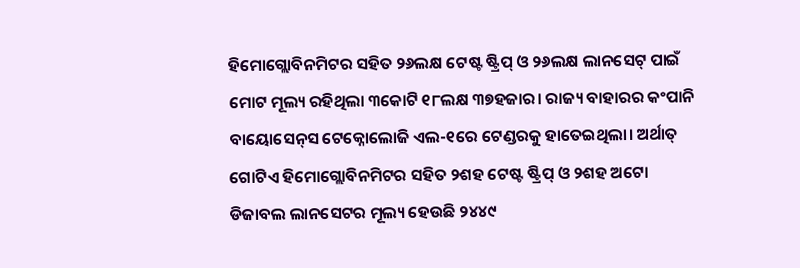ହିମୋଗ୍ଲୋବିନମିଟର ସହିତ ୨୬ଲକ୍ଷ ଟେଷ୍ଟ ଷ୍ଟ୍ରିପ୍ ଓ ୨୬ଲକ୍ଷ ଲାନସେଟ୍‌ ପାଇଁ ମୋଟ ମୂଲ୍ୟ ରହିଥିଲା ୩କୋଟି ୧୮ଲକ୍ଷ ୩୭ହଜାର। ରାଜ୍ୟ ବାହାରର କଂପାନି ବାୟୋସେନ୍‌ସ ଟେକ୍ନୋଲୋଜି ଏଲ-୧ରେ ଟେଣ୍ଡରକୁ ହାତେଇଥିଲା। ଅର୍ଥାତ୍ ଗୋଟିଏ ହିମୋଗ୍ଲୋବିନମିଟର ସହିତ ୨ଶହ ଟେଷ୍ଟ ଷ୍ଟ୍ରିପ୍ ଓ ୨ଶହ ଅଟୋ ଡିଜାବଲ ଲାନସେଟର ମୂଲ୍ୟ ହେଉଛି ୨୪୪୯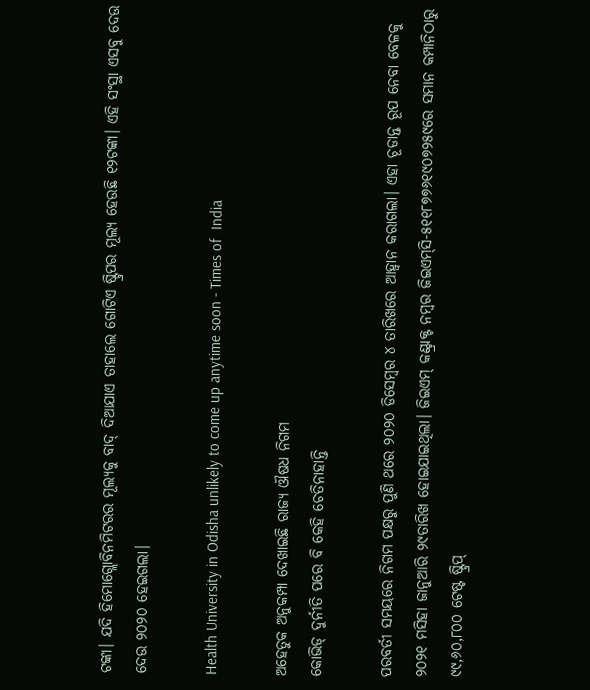ଟଙ୍କା। ଯଦି ହିମୋଗ୍ଲୋବିନମିଟରର ମୂଲ୍ୟକୁ ବାଦ୍ ଦିଆଯାଏ ତାହାଲେ ଗୋଟିଏ ଷ୍ଟ୍ରିପର ମୂଲ୍ୟ ହେଉଛି ୧୨ଟଙ୍କା। ଏହି ସଂସ୍ଥା ଏସବୁ ଦେଉ ଦେଉ ୨୦୨୦ ହେଇଗଲା।

Health University in Odisha unlikely to come up anytime soon - Times of  India

ଅହେତୁକ ଅନୁକମ୍ପା ଦେଖାଇଛି ରାଜ୍ୟ ଔଷଧ ନିଗମ
କୋଭିଡ୍ ଦୁର୍ନୀତି ପରେ ବି କେହି ଚେତିନାହାନ୍ତି

ପରବର୍ତୀ ସମୟରେ ନିଗମ ପକ୍ଷରୁ ପୁଣି ଥରେ ୨୦୨୦ ଡିସେମ୍ବର ୪ ତାରିଖରେ ଆହ୍ବାନ କରାଗଲା। ଏହା ଚୂଡାନ୍ତ ରୂପ ନେବା ବେଳକୁ ୨୦୨୧ ମସିହା ଜାନୁଆରି ୨୯ତାରିଖ ହୋଇଯାଇଥିଲା। ଜିଇଏମ୍ କଣ୍ଟ୍ରାକ୍ଟ ନମ୍ବର ଜିଇଏମ୍‌ସି-୫୧୧୮୭୭୬୧୯୦୭୨୫୯‌ରେ ସମାନ କମ୍ପାନିଠାରୁ ୯୯,୬୦,୮୦୦ ଟେଷ୍ଟ ଷ୍ଟ୍ରିପ୍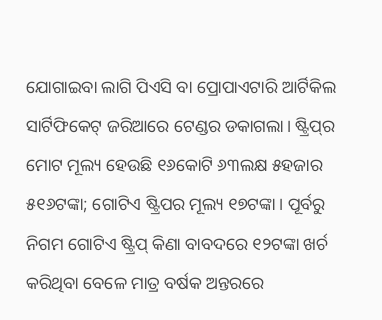ଯୋଗାଇବା ଲାଗି ପିଏସି ବା ପ୍ରୋପାଏଟାରି ଆର୍ଟିକିଲ ସାର୍ଟିଫିକେଟ୍‌ ଜରିଆରେ ଟେଣ୍ଡର ଡକାଗଲା। ଷ୍ଟ୍ରିପ୍‌ର ମୋଟ ମୂଲ୍ୟ ହେଉଛି ୧୬କୋଟି ୬୩ଲକ୍ଷ ୫ହଜାର ୫୧୬ଟଙ୍କା; ଗୋଟିଏ ଷ୍ଟ୍ରିପର ମୂଲ୍ୟ ୧୭ଟଙ୍କା। ପୂର୍ବରୁ ନିଗମ ଗୋଟିଏ ଷ୍ଟ୍ରିପ୍ କିଣା ବାବଦରେ ୧୨ଟଙ୍କା ଖର୍ଚ କରିଥିବା ବେଳେ ମାତ୍ର ବର୍ଷକ ଅନ୍ତରରେ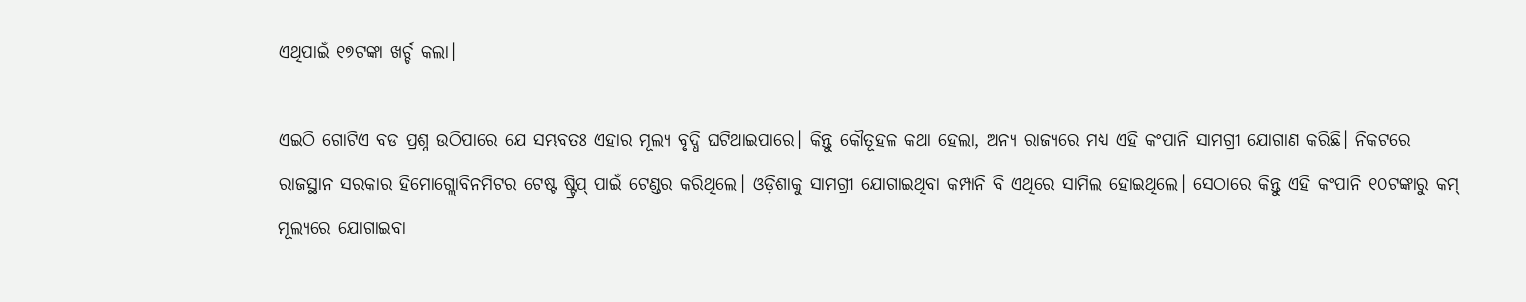ଏଥିପାଇଁ ୧୭ଟଙ୍କା ଖର୍ଚ୍ଚ କଲା।

ଏଇଠି ଗୋଟିଏ ବଡ ପ୍ରଶ୍ନ ଉଠିପାରେ ଯେ ସମ୍ଭବତଃ ଏହାର ମୂଲ୍ୟ ବୃଦ୍ଧି ଘଟିଥାଇପାରେ। କିନ୍ତୁ କୌତୂହଳ କଥା ହେଲା, ଅନ୍ୟ ରାଜ୍ୟରେ ମଧ୍ୟ ଏହି କଂପାନି ସାମଗ୍ରୀ ଯୋଗାଣ କରିଛି। ନିକଟରେ ରାଜସ୍ଥାନ ସରକାର ହିମୋଗ୍ଲୋବିନମିଟର ଟେଷ୍ଟ ଷ୍ଟ୍ରିପ୍ ପାଇଁ ଟେଣ୍ଡର କରିଥିଲେ। ଓଡ଼ିଶାକୁ ସାମଗ୍ରୀ ଯୋଗାଇଥିବା କମ୍ପାନି ବି ଏଥିରେ ସାମିଲ ହୋଇଥିଲେ। ସେଠାରେ କିନ୍ତୁ ଏହି କଂପାନି ୧୦ଟଙ୍କାରୁ କମ୍ ମୂଲ୍ୟରେ ଯୋଗାଇବା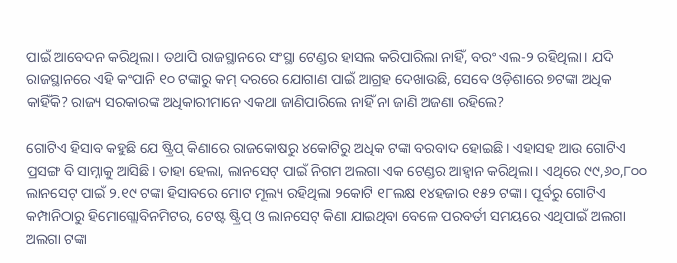ପାଇଁ ଆବେଦନ କରିଥିଲା। ତଥାପି ରାଜସ୍ଥାନରେ ସଂସ୍ଥା ଟେଣ୍ଡର ହାସଲ କରିପାରିଲା ନାହିଁ, ବରଂ ଏଲ-୨ ରହିଥିଲା। ଯଦି ରାଜସ୍ଥାନରେ ଏହି କଂପାନି ୧୦ ଟଙ୍କାରୁ କମ୍ ଦରରେ ଯୋଗାଣ ପାଇଁ ଆଗ୍ରହ ଦେଖାଉଛି, ସେବେ ଓଡ଼ିଶାରେ ୭ଟଙ୍କା ଅଧିକ କାହିଁକି? ରାଜ୍ୟ ସରକାରଙ୍କ ଅଧିକାରୀମାନେ ଏକଥା ଜାଣିପାରିଲେ ନାହିଁ ନା ଜାଣି ଅଜଣା ରହିଲେ?

ଗୋଟିଏ ହିସାବ କହୁଛି ଯେ ଷ୍ଟ୍ରିପ୍ କିଣାରେ ରାଜକୋଷରୁ ୪କୋଟିରୁ ଅଧିକ ଟଙ୍କା ବରବାଦ ହୋଇଛି। ଏହାସହ ଆଉ ଗୋଟିଏ ପ୍ରସଙ୍ଗ ବି ସାମ୍ନାକୁ ଆସିଛି। ତାହା ହେଲା, ଲାନସେଟ୍ ପାଇଁ ନିଗମ ଅଲଗା ଏକ ଟେଣ୍ଡର ଆହ୍ବାନ କରିଥିଲା। ଏଥିରେ ୯୯,୬୦,୮୦୦ ଲାନସେଟ୍‌ ପାଇଁ ୨.୧୯ ଟଙ୍କା ହିସାବରେ ମୋଟ ମୂଲ୍ୟ ରହିଥିଲା ୨କୋଟି ୧୮ଲକ୍ଷ ୧୪ହଜାର ୧୫୨ ଟଙ୍କା। ପୂର୍ବରୁ ଗୋଟିଏ କମ୍ପାନିଠାରୁ ହିମୋଗ୍ଲୋବିନମିଟର, ଟେଷ୍ଟ ଷ୍ଟ୍ରିପ୍ ଓ ଲାନସେଟ୍‌ କିଣା ଯାଇଥିବା ବେଳେ ପରବର୍ତୀ ସମୟରେ ଏଥିପାଇଁ ଅଲଗା ଅଲଗା ଟଙ୍କା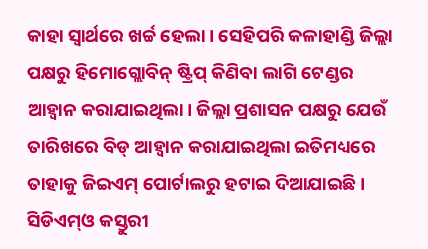କାହା ସ୍ବାର୍ଥରେ ଖର୍ଚ୍ଚ ହେଲା। ସେହିପରି କଳାହାଣ୍ଡି ଜିଲ୍ଲା ପକ୍ଷରୁ ହିମୋଗ୍ଲୋବିନ୍ ଷ୍ଟ୍ରିପ୍ କିଣିବା ଲାଗି ଟେଣ୍ଡର ଆହ୍ବାନ କରାଯାଇଥିଲା। ଜିଲ୍ଲା ପ୍ରଶାସନ ପକ୍ଷରୁ ଯେଉଁ ତାରିଖରେ ବିଡ୍ ଆହ୍ବାନ କରାଯାଇଥିଲା ଇତିମଧ୍ୟରେ ତାହାକୁ ଜିଇଏମ୍ ପୋର୍ଟାଲରୁ ହଟାଇ ଦିଆଯାଇଛି। ସିଡିଏମ୍‌ଓ କସ୍ତୁରୀ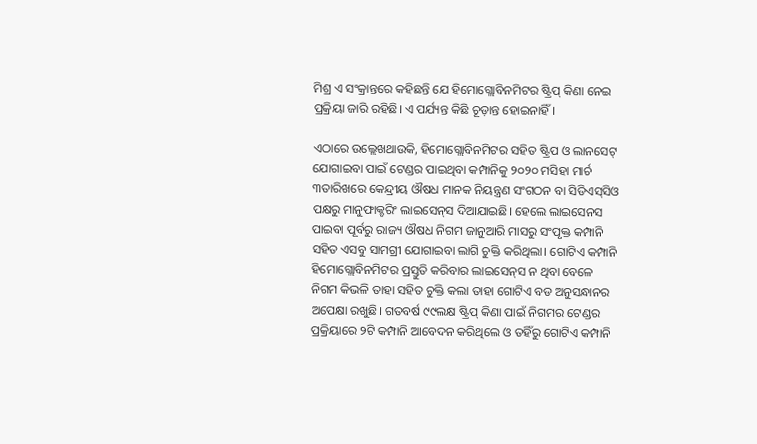ମିଶ୍ର ଏ ସଂକ୍ରାନ୍ତରେ କହିଛନ୍ତି ଯେ ହିମୋଗ୍ଲୋବିନମିଟର ଷ୍ଟ୍ରିପ୍ କିଣା ନେଇ ପ୍ରକ୍ରିୟା ଜାରି ରହିଛି। ଏ ପର୍ଯ୍ୟନ୍ତ କିଛି ଚୂଡ଼ାନ୍ତ ହୋଇନାହିଁ।

ଏଠାରେ ଉଲ୍ଲେଖଥାଉକି, ହିମୋଗ୍ଲୋବିନମିଟର ସହିତ ଷ୍ଟ୍ରିପ ଓ ଲାନସେଟ୍ ଯୋଗାଇବା ପାଇଁ ଟେଣ୍ଡର ପାଇଥିବା କମ୍ପାନିକୁ ୨୦୨୦ ମସିହା ମାର୍ଚ ୩ତାରିଖରେ କେନ୍ଦ୍ରୀୟ ଔଷଧ ମାନକ ନିୟନ୍ତ୍ରଣ ସଂଗଠନ ବା ସିଡିଏସ୍‌ସିଓ ପକ୍ଷରୁ ମାନୁଫାକ୍ଚରିଂ ଲାଇସେନ୍‌ସ ଦିଆଯାଇଛି। ହେଲେ ଲାଇସେନସ ପାଇବା ପୂର୍ବରୁ ରାଜ୍ୟ ଔଷଧ ନିଗମ ଜାନୁଆରି ମାସରୁ ସଂପୃକ୍ତ କମ୍ପାନି ସହିତ ଏସବୁ ସାମଗ୍ରୀ ଯୋଗାଇବା ଲାଗି ଚୁକ୍ତି କରିଥିଲା। ଗୋଟିଏ କମ୍ପାନି ହିମୋଗ୍ଲୋବିନମିଟର ପ୍ରସ୍ତୁତି କରିବାର ଲାଇସେନ୍‌ସ ନ ଥିବା ବେଳେ ନିଗମ କିଭଳି ତାହା ସହିତ ଚୁକ୍ତି କଲା ତାହା ଗୋଟିଏ ବଡ ଅନୁସନ୍ଧାନର ଅପେକ୍ଷା ରଖୁଛି। ଗତବର୍ଷ ୯୯ଲକ୍ଷ ଷ୍ଟ୍ରିପ୍ କିଣା ପାଇଁ ନିଗମର ଟେଣ୍ଡର ପ୍ରକ୍ରିୟାରେ ୨ଟି କମ୍ପାନି ଆବେଦନ କରିଥିଲେ ଓ ତହିଁରୁ ଗୋଟିଏ କମ୍ପାନି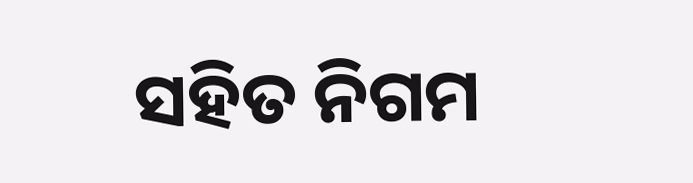ସହିତ ନିଗମ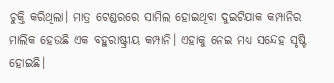ଚୁକ୍ତି କରିଥିଲା। ମାତ୍ର ଟେଣ୍ଡରରେ ସାମିଲ ହୋଇଥିବା ଦୁଇଟିଯାକ କମ୍ପାନିର ମାଲିକ ହେଉଛି ଏକ ବହୁରାଷ୍ଟ୍ରୀୟ କମ୍ପାନି। ଏହାକୁ ନେଇ ମଧ୍ୟ ସନ୍ଦେହ ସୃଷ୍ଟି ହୋଇଛି।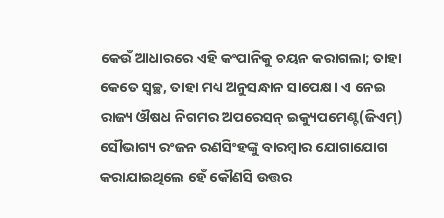କେଉଁ ଆଧାରରେ ଏହି କଂପାନିକୁ ଚୟନ କରାଗଲା; ତାହା କେତେ ସ୍ବଚ୍ଛ, ତାହା ମଧ୍ୟ ଅନୁସନ୍ଧାନ ସାପେକ୍ଷ। ଏ ନେଇ ରାଜ୍ୟ ଔଷଧ ନିଗମର ଅପରେସନ୍ ଇକ୍ୟୁପମେଣ୍ଟ(ଜିଏମ୍‌) ସୌଭାଗ୍ୟ ରଂଜନ ରଣସିଂହଙ୍କୁ ବାରମ୍ବାର ଯୋଗାଯୋଗ କରାଯାଇଥିଲେ ହେଁ କୌଣସି ଉତ୍ତର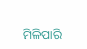ମିଳିପାରି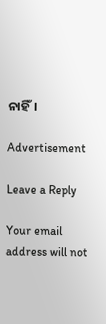ନାହିଁ।

Advertisement

Leave a Reply

Your email address will not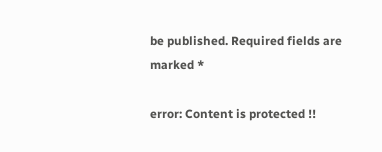be published. Required fields are marked *

error: Content is protected !!